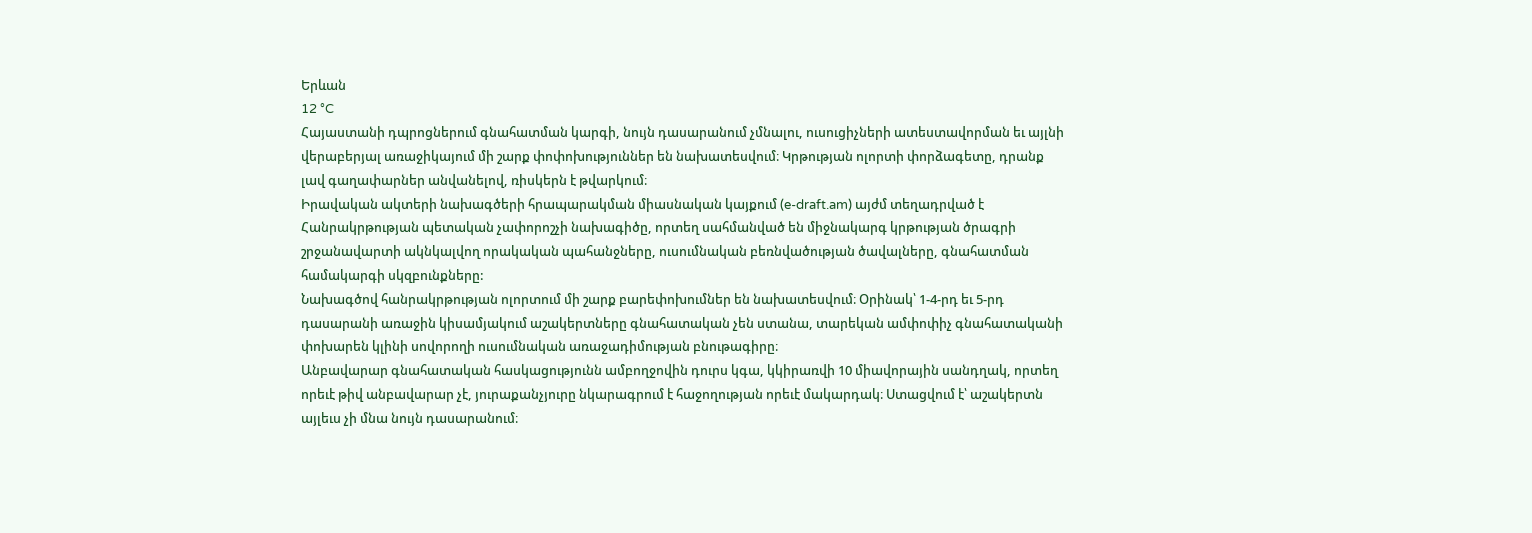Երևան
12 °C
Հայաստանի դպրոցներում գնահատման կարգի, նույն դասարանում չմնալու, ուսուցիչների ատեստավորման եւ այլնի վերաբերյալ առաջիկայում մի շարք փոփոխություններ են նախատեսվում։ Կրթության ոլորտի փորձագետը, դրանք լավ գաղափարներ անվանելով, ռիսկերն է թվարկում։
Իրավական ակտերի նախագծերի հրապարակման միասնական կայքում (e-draft.am) այժմ տեղադրված է Հանրակրթության պետական չափորոշչի նախագիծը, որտեղ սահմանված են միջնակարգ կրթության ծրագրի շրջանավարտի ակնկալվող որակական պահանջները, ուսումնական բեռնվածության ծավալները, գնահատման համակարգի սկզբունքները:
Նախագծով հանրակրթության ոլորտում մի շարք բարեփոխումներ են նախատեսվում։ Օրինակ՝ 1-4-րդ եւ 5-րդ դասարանի առաջին կիսամյակում աշակերտները գնահատական չեն ստանա, տարեկան ամփոփիչ գնահատականի փոխարեն կլինի սովորողի ուսումնական առաջադիմության բնութագիրը։
Անբավարար գնահատական հասկացությունն ամբողջովին դուրս կգա, կկիրառվի 10 միավորային սանդղակ, որտեղ որեւէ թիվ անբավարար չէ, յուրաքանչյուրը նկարագրում է հաջողության որեւէ մակարդակ։ Ստացվում է՝ աշակերտն այլեւս չի մնա նույն դասարանում։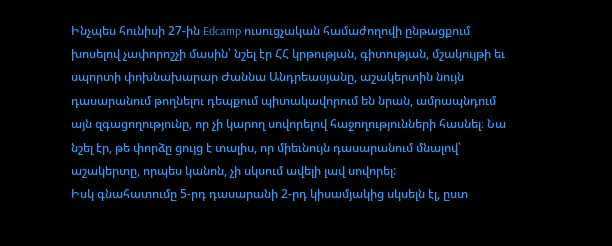Ինչպես հունիսի 27-ին Edcamp ուսուցչական համաժողովի ընթացքում խոսելով չափորոշչի մասին՝ նշել էր ՀՀ կրթության, գիտության, մշակույթի եւ սպորտի փոխնախարար Ժաննա Անդրեասյանը, աշակերտին նույն դասարանում թողնելու դեպքում պիտակավորում են նրան, ամրապնդում այն զգացողությունը, որ չի կարող սովորելով հաջողությունների հասնել։ Նա նշել էր, թե փորձը ցույց է տալիս, որ միեւնույն դասարանում մնալով՝ աշակերտը, որպես կանոն, չի սկսում ավելի լավ սովորել:
Իսկ գնահատումը 5-րդ դասարանի 2-րդ կիսամյակից սկսելն էլ, ըստ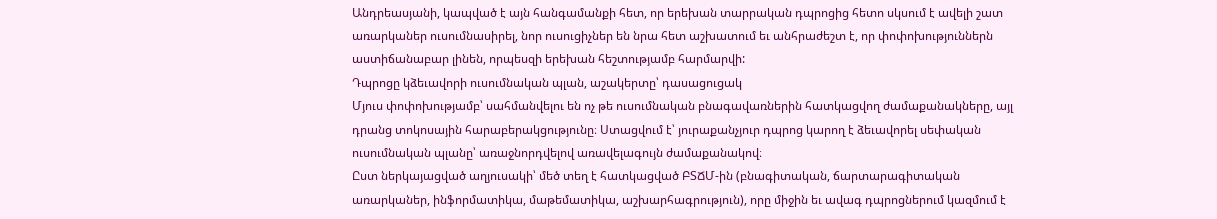Անդրեասյանի, կապված է այն հանգամանքի հետ, որ երեխան տարրական դպրոցից հետո սկսում է ավելի շատ առարկաներ ուսումնասիրել, նոր ուսուցիչներ են նրա հետ աշխատում եւ անհրաժեշտ է, որ փոփոխություններն աստիճանաբար լինեն, որպեսզի երեխան հեշտությամբ հարմարվի:
Դպրոցը կձեւավորի ուսումնական պլան, աշակերտը՝ դասացուցակ
Մյուս փոփոխությամբ՝ սահմանվելու են ոչ թե ուսումնական բնագավառներին հատկացվող ժամաքանակները, այլ դրանց տոկոսային հարաբերակցությունը։ Ստացվում է՝ յուրաքանչյուր դպրոց կարող է ձեւավորել սեփական ուսումնական պլանը՝ առաջնորդվելով առավելագույն ժամաքանակով։
Ըստ ներկայացված աղյուսակի՝ մեծ տեղ է հատկացված ԲՏՃՄ-ին (բնագիտական, ճարտարագիտական առարկաներ, ինֆորմատիկա, մաթեմատիկա, աշխարհագրություն), որը միջին եւ ավագ դպրոցներում կազմում է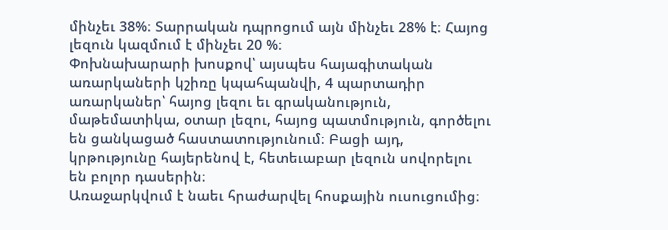մինչեւ 38%։ Տարրական դպրոցում այն մինչեւ 28% է։ Հայոց լեզուն կազմում է մինչեւ 20 %։
Փոխնախարարի խոսքով՝ այսպես հայագիտական առարկաների կշիռը կպահպանվի, 4 պարտադիր առարկաներ՝ հայոց լեզու եւ գրականություն, մաթեմատիկա, օտար լեզու, հայոց պատմություն, գործելու են ցանկացած հաստատությունում։ Բացի այդ, կրթությունը հայերենով է, հետեւաբար լեզուն սովորելու են բոլոր դասերին։
Առաջարկվում է նաեւ հրաժարվել հոսքային ուսուցումից։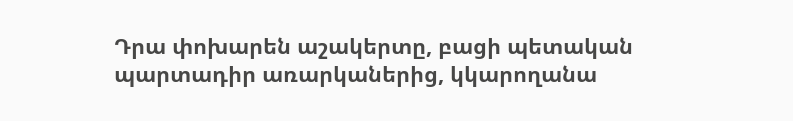Դրա փոխարեն աշակերտը, բացի պետական պարտադիր առարկաներից, կկարողանա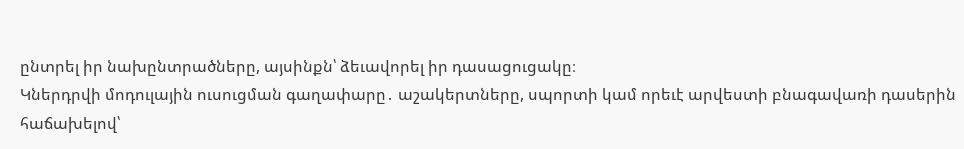ընտրել իր նախընտրածները, այսինքն՝ ձեւավորել իր դասացուցակը։
Կներդրվի մոդուլային ուսուցման գաղափարը․ աշակերտները, սպորտի կամ որեւէ արվեստի բնագավառի դասերին հաճախելով՝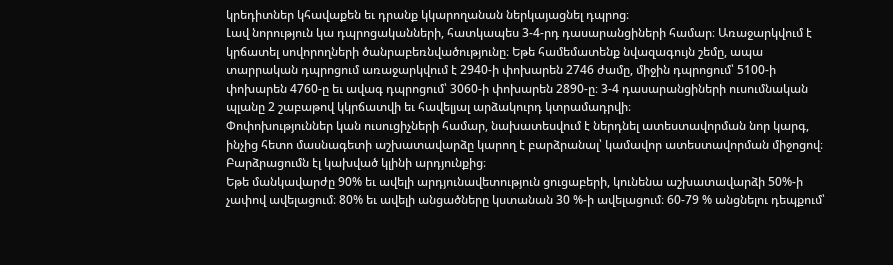կրեդիտներ կհավաքեն եւ դրանք կկարողանան ներկայացնել դպրոց։
Լավ նորություն կա դպրոցականների, հատկապես 3-4-րդ դասարանցիների համար։ Առաջարկվում է կրճատել սովորողների ծանրաբեռնվածությունը։ Եթե համեմատենք նվազագույն շեմը, ապա տարրական դպրոցում առաջարկվում է 2940-ի փոխարեն 2746 ժամը, միջին դպրոցում՝ 5100-ի փոխարեն 4760-ը եւ ավագ դպրոցում՝ 3060-ի փոխարեն 2890-ը։ 3-4 դասարանցիների ուսումնական պլանը 2 շաբաթով կկրճատվի եւ հավելյալ արձակուրդ կտրամադրվի։
Փոփոխություններ կան ուսուցիչների համար, նախատեսվում է ներդնել ատեստավորման նոր կարգ, ինչից հետո մասնագետի աշխատավարձը կարող է բարձրանալ՝ կամավոր ատեստավորման միջոցով։
Բարձրացումն էլ կախված կլինի արդյունքից։
Եթե մանկավարժը 90% եւ ավելի արդյունավետություն ցուցաբերի, կունենա աշխատավարձի 50%-ի չափով ավելացում։ 80% եւ ավելի անցածները կստանան 30 %-ի ավելացում։ 60-79 % անցնելու դեպքում՝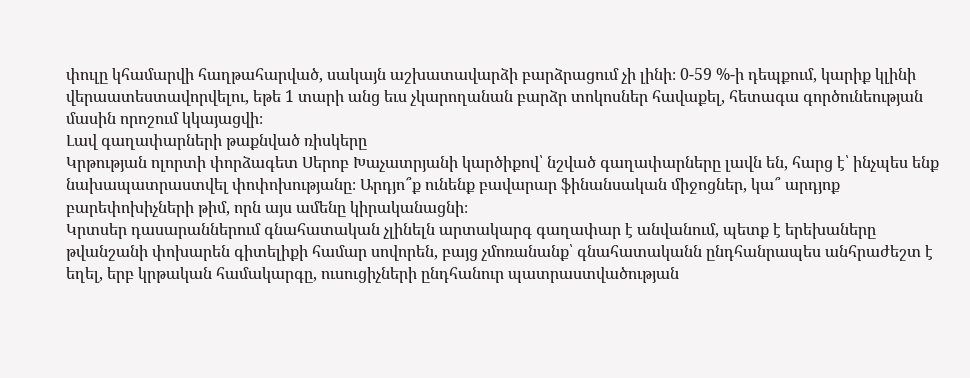փուլը կհամարվի հաղթահարված, սակայն աշխատավարձի բարձրացում չի լինի։ 0-59 %-ի դեպքում, կարիք կլինի վերաատեստավորվելու, եթե 1 տարի անց եւս չկարողանան բարձր տոկոսներ հավաքել, հետագա գործունեության մասին որոշում կկայացվի։
Լավ գաղափարների թաքնված ռիսկերը
Կրթության ոլորտի փորձագետ Սերոբ Խաչատրյանի կարծիքով՝ նշված գաղափարները լավն են, հարց է՝ ինչպես ենք նախապատրաստվել փոփոխությանը։ Արդյո՞ք ունենք բավարար ֆինանսական միջոցներ, կա՞ արդյոք բարեփոխիչների թիմ, որն այս ամենը կիրականացնի։
Կրտսեր դասարաններում գնահատական չլինելն արտակարգ գաղափար է անվանում, պետք է երեխաները թվանշանի փոխարեն գիտելիքի համար սովորեն, բայց չմոռանանք՝ գնահատականն ընդհանրապես անհրաժեշտ է եղել, երբ կրթական համակարգը, ուսուցիչների ընդհանուր պատրաստվածության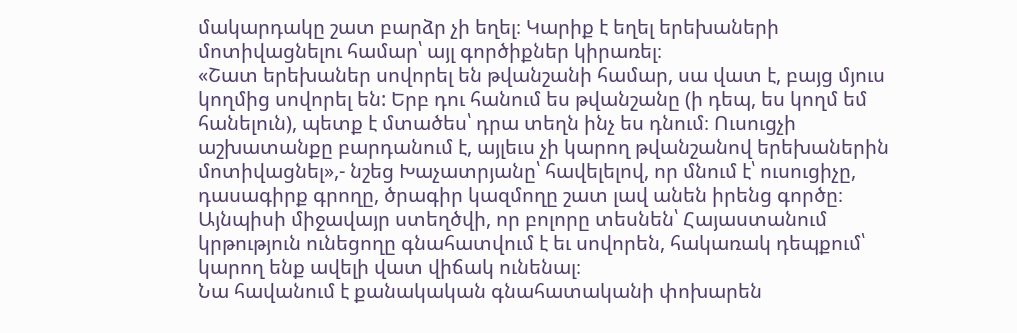մակարդակը շատ բարձր չի եղել։ Կարիք է եղել երեխաների մոտիվացնելու համար՝ այլ գործիքներ կիրառել։
«Շատ երեխաներ սովորել են թվանշանի համար, սա վատ է, բայց մյուս կողմից սովորել են: Երբ դու հանում ես թվանշանը (ի դեպ, ես կողմ եմ հանելուն), պետք է մտածես՝ դրա տեղն ինչ ես դնում։ Ուսուցչի աշխատանքը բարդանում է, այլեւս չի կարող թվանշանով երեխաներին մոտիվացնել»,- նշեց Խաչատրյանը՝ հավելելով, որ մնում է՝ ուսուցիչը, դասագիրք գրողը, ծրագիր կազմողը շատ լավ անեն իրենց գործը։ Այնպիսի միջավայր ստեղծվի, որ բոլորը տեսնեն՝ Հայաստանում կրթություն ունեցողը գնահատվում է եւ սովորեն, հակառակ դեպքում՝ կարող ենք ավելի վատ վիճակ ունենալ։
Նա հավանում է քանակական գնահատականի փոխարեն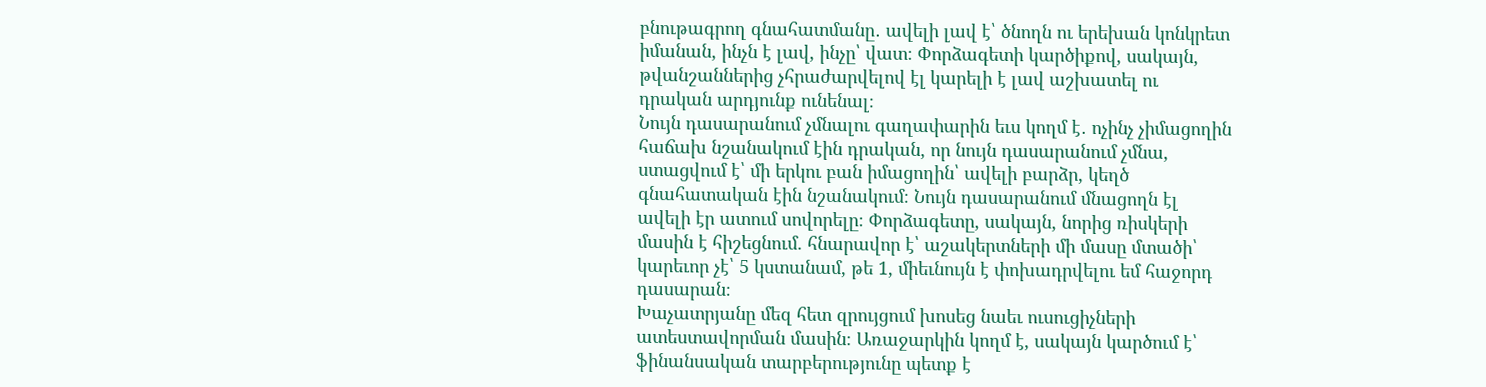բնութագրող գնահատմանը․ ավելի լավ է՝ ծնողն ու երեխան կոնկրետ իմանան, ինչն է լավ, ինչը՝ վատ։ Փորձագետի կարծիքով, սակայն, թվանշաններից չհրաժարվելով էլ կարելի է լավ աշխատել ու դրական արդյունք ունենալ։
Նույն դասարանում չմնալու գաղափարին եւս կողմ է․ ոչինչ չիմացողին հաճախ նշանակում էին դրական, որ նույն դասարանում չմնա, ստացվում է՝ մի երկու բան իմացողին՝ ավելի բարձր, կեղծ գնահատական էին նշանակում։ Նույն դասարանում մնացողն էլ ավելի էր ատում սովորելը։ Փորձագետը, սակայն, նորից ռիսկերի մասին է հիշեցնում. հնարավոր է՝ աշակերտների մի մասը մտածի՝ կարեւոր չէ՝ 5 կստանամ, թե 1, միեւնույն է փոխադրվելու եմ հաջորդ դասարան։
Խաչատրյանը մեզ հետ զրույցում խոսեց նաեւ ուսուցիչների ատեստավորման մասին։ Առաջարկին կողմ է, սակայն կարծում է՝ ֆինանսական տարբերությունը պետք է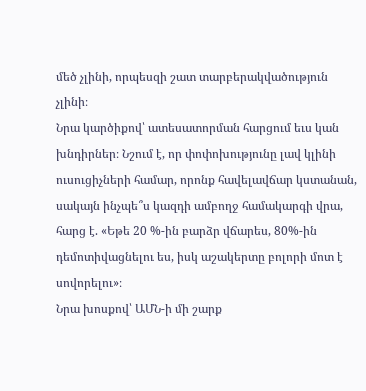մեծ չլինի, որպեսզի շատ տարբերակվածություն չլինի։
Նրա կարծիքով՝ ատեսատորման հարցում եւս կան խնդիրներ։ Նշում է, որ փոփոխությունը լավ կլինի ուսուցիչների համար, որոնք հավելավճար կստանան, սակայն ինչպե՞ս կազդի ամբողջ համակարգի վրա, հարց է. «Եթե 20 %-ին բարձր վճարես, 80%-ին դեմոտիվացնելու ես, իսկ աշակերտը բոլորի մոտ է սովորելու»։
Նրա խոսքով՝ ԱՄՆ-ի մի շարք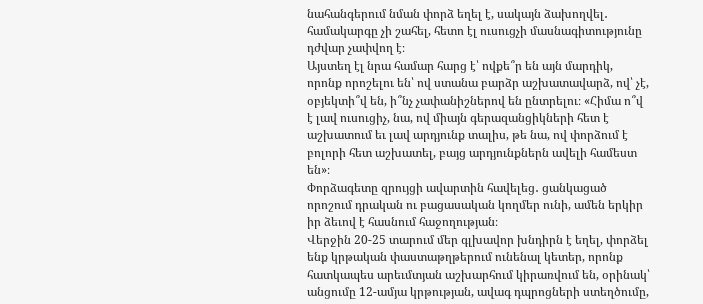նահանգերում նման փորձ եղել է, սակայն ձախողվել․ համակարգը չի շահել, հետո էլ ուսուցչի մասնագիտությունը դժվար չափվող է։
Այստեղ էլ նրա համար հարց է՝ ովքե՞ր են այն մարդիկ, որոնք որոշելու են՝ ով ստանա բարձր աշխատավարձ, ով՝ չէ, օբյեկտի՞վ են, ի՞նչ չափանիշներով են ընտրելու։ «Հիմա ո՞վ է լավ ուսուցիչ, նա, ով միայն գերազանցիկների հետ է աշխատում եւ լավ արդյունք տալիս, թե նա, ով փորձում է բոլորի հետ աշխատել, բայց արդյունքներն ավելի համեստ են»։
Փորձագետը զրույցի ավարտին հավելեց․ ցանկացած որոշում դրական ու բացասական կողմեր ունի, ամեն երկիր իր ձեւով է հասնում հաջողության։
Վերջին 20-25 տարում մեր գլխավոր խնդիրն է եղել, փորձել ենք կրթական փաստաթղթերում ունենալ կետեր, որոնք հատկապես արեւմտյան աշխարհում կիրառվում են, օրինակ՝ անցումը 12-ամյա կրթության, ավագ դպրոցների ստեղծումը,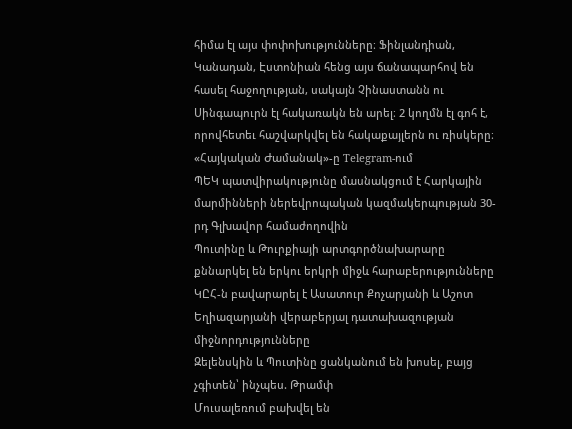հիմա էլ այս փոփոխությունները։ Ֆինլանդիան, Կանադան, Էստոնիան հենց այս ճանապարհով են հասել հաջողության, սակայն Չինաստանն ու Սինգապուրն էլ հակառակն են արել։ 2 կողմն էլ գոհ է, որովհետեւ հաշվարկվել են հակաքայլերն ու ռիսկերը։
«Հայկական Ժամանակ»-ը Telegram-ում
ՊԵԿ պատվիրակությունը մասնակցում է Հարկային մարմինների ներեվրոպական կազմակերպության 30-րդ Գլխավոր համաժողովին
Պուտինը և Թուրքիայի արտգործնախարարը քննարկել են երկու երկրի միջև հարաբերությունները
ԿԸՀ-ն բավարարել է Ասատուր Քոչարյանի և Աշոտ Եղիազարյանի վերաբերյալ դատախազության միջնորդությունները
Զելենսկին և Պուտինը ցանկանում են խոսել, բայց չգիտեն՝ ինչպես. Թրամփ
Մուսալեռում բախվել են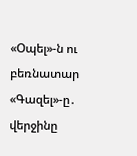«Օպել»-ն ու բեռնատար «Գազել»-ը․ վերջինը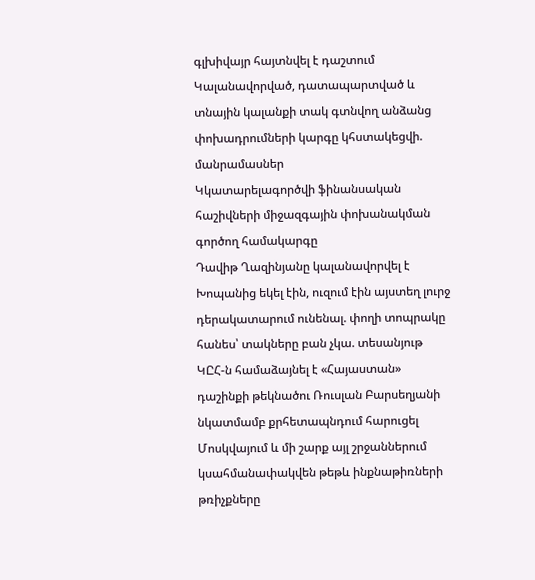գլխիվայր հայտնվել է դաշտում
Կալանավորված, դատապարտված և տնային կալանքի տակ գտնվող անձանց փոխադրումների կարգը կհստակեցվի. մանրամասներ
Կկատարելագործվի ֆինանսական հաշիվների միջազգային փոխանակման գործող համակարգը
Դավիթ Ղազինյանը կալանավորվել է
Խոպանից եկել էին, ուզում էին այստեղ լուրջ դերակատարում ունենալ. փողի տոպրակը հանես՝ տակները բան չկա. տեսանյութ
ԿԸՀ-ն համաձայնել է «Հայաստան» դաշինքի թեկնածու Ռուսլան Բարսեղյանի նկատմամբ քրհետապնդում հարուցել
Մոսկվայում և մի շարք այլ շրջաններում կսահմանափակվեն թեթև ինքնաթիռների թռիչքները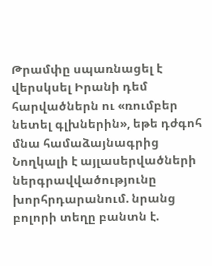Թրամփը սպառնացել է վերսկսել Իրանի դեմ հարվածներն ու «ռումբեր նետել գլխներին», եթե դժգոհ մնա համաձայնագրից
Նողկալի է այլասերվածների ներգրավվածությունը խորհրդարանում. նրանց բոլորի տեղը բանտն է.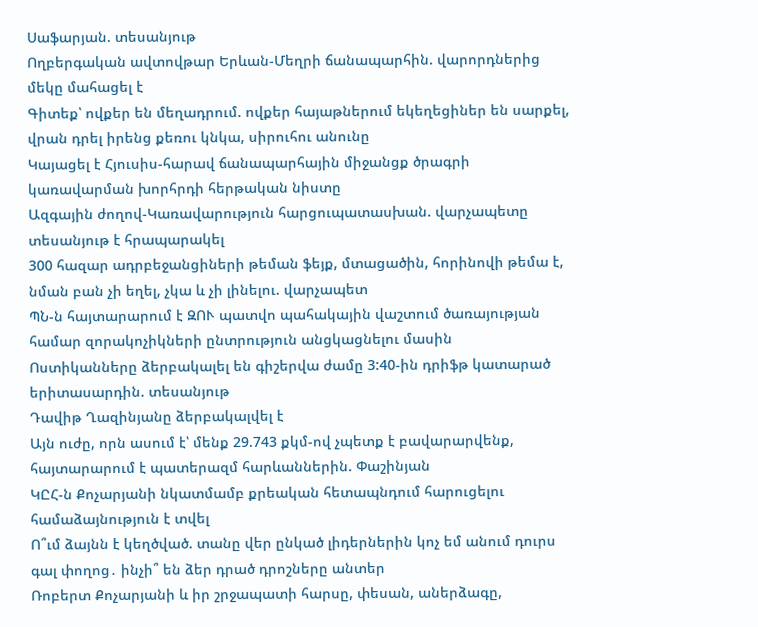Սաֆարյան. տեսանյութ
Ողբերգական ավտովթար Երևան-Մեղրի ճանապարհին. վարորդներից մեկը մահացել է
Գիտեք՝ ովքեր են մեղադրում. ովքեր հայաթներում եկեղեցիներ են սարքել, վրան դրել իրենց քեռու կնկա, սիրուհու անունը
Կայացել է Հյուսիս-հարավ ճանապարհային միջանցք ծրագրի կառավարման խորհրդի հերթական նիստը
Ազգային ժողով-Կառավարություն հարցուպատասխան. վարչապետը տեսանյութ է հրապարակել
300 հազար ադրբեջանցիների թեման ֆեյք, մտացածին, հորինովի թեմա է, նման բան չի եղել, չկա և չի լինելու. վարչապետ
ՊՆ-ն հայտարարում է ԶՈՒ պատվո պահակային վաշտում ծառայության համար զորակոչիկների ընտրություն անցկացնելու մասին
Ոստիկանները ձերբակալել են գիշերվա ժամը 3:40-ին դրիֆթ կատարած երիտասարդին. տեսանյութ
Դավիթ Ղազինյանը ձերբակալվել է
Այն ուժը, որն ասում է՝ մենք 29.743 քկմ-ով չպետք է բավարարվենք, հայտարարում է պատերազմ հարևաններին. Փաշինյան
ԿԸՀ-ն Քոչարյանի նկատմամբ քրեական հետապնդում հարուցելու համաձայնություն է տվել
Ո՞ւմ ձայնն է կեղծված. տանը վեր ընկած լիդերներին կոչ եմ անում դուրս գալ փողոց․ ինչի՞ են ձեր դրած դրոշները անտեր
Ռոբերտ Քոչարյանի և իր շրջապատի հարսը, փեսան, աներձագը,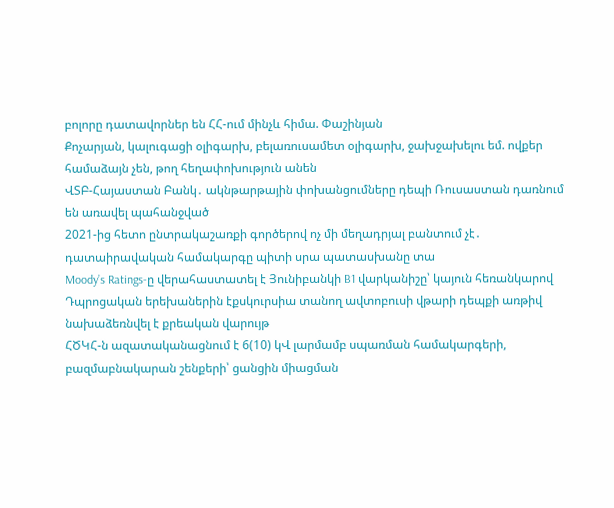բոլորը դատավորներ են ՀՀ-ում մինչև հիմա. Փաշինյան
Քոչարյան, կալուգացի օլիգարխ, բելառուսամետ օլիգարխ, ջախջախելու եմ. ովքեր համաձայն չեն, թող հեղափոխություն անեն
ՎՏԲ-Հայաստան Բանկ․ ակնթարթային փոխանցումները դեպի Ռուսաստան դառնում են առավել պահանջված
2021-ից հետո ընտրակաշառքի գործերով ոչ մի մեղադրյալ բանտում չէ․ դատաիրավական համակարգը պիտի սրա պատասխանը տա
Moody’s Ratings-ը վերահաստատել է Յունիբանկի B1 վարկանիշը՝ կայուն հեռանկարով
Դպրոցական երեխաներին էքսկուրսիա տանող ավտոբուսի վթարի դեպքի առթիվ նախաձեռնվել է քրեական վարույթ
ՀԾԿՀ-ն ազատականացնում է 6(10) կՎ լարմամբ սպառման համակարգերի, բազմաբնակարան շենքերի՝ ցանցին միացման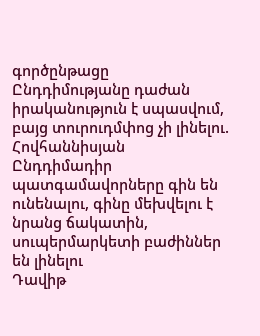գործընթացը
Ընդդիմությանը դաժան իրականություն է սպասվում, բայց տուրուդմփոց չի լինելու. Հովհաննիսյան
Ընդդիմադիր պատգամավորները գին են ունենալու, գինը մեխվելու է նրանց ճակատին, սուպերմարկետի բաժիններ են լինելու
Դավիթ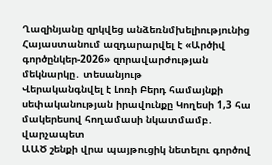Ղազինյանը զրկվեց անձեռնմխելիությունից
Հայաստանում ազդարարվել է «Արծիվ գործընկեր-2026» զորավարժության մեկնարկը․ տեսանյութ
Վերականգնվել է Լոռի Բերդ համայնքի սեփականության իրավունքը Կողեսի 1,3 հա մակերեսով հողամասի նկատմամբ․ վարչապետ
ԱԱԾ շենքի վրա պայթուցիկ նետելու գործով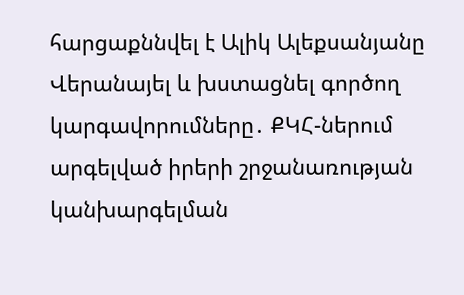հարցաքննվել է Ալիկ Ալեքսանյանը
Վերանայել և խստացնել գործող կարգավորումները․ ՔԿՀ-ներում արգելված իրերի շրջանառության կանխարգելման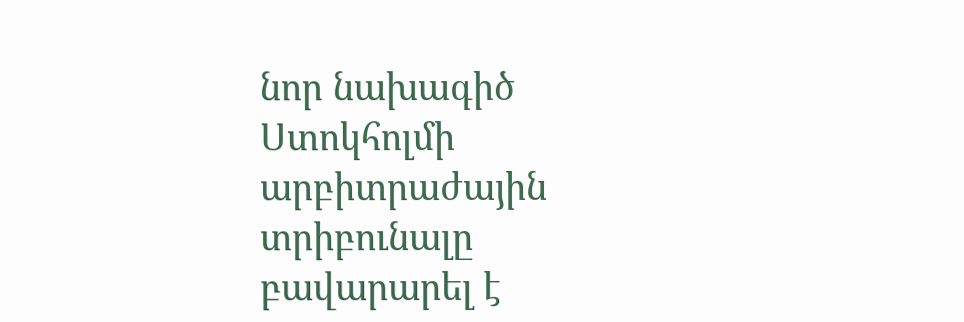նոր նախագիծ
Ստոկհոլմի արբիտրաժային տրիբունալը բավարարել է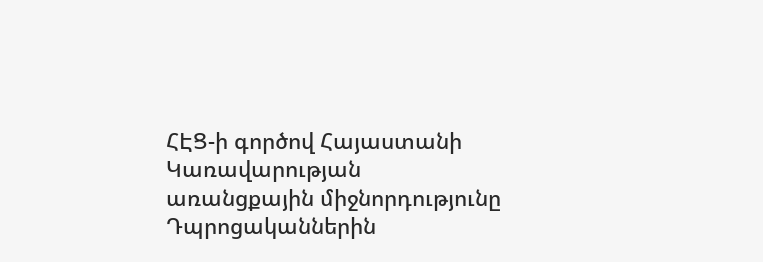ՀԷՑ-ի գործով Հայաստանի Կառավարության առանցքային միջնորդությունը
Դպրոցականներին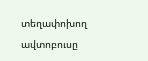տեղափոխող ավտոբուսը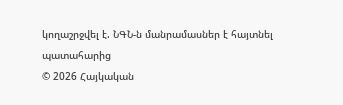կողաշրջվել է. ՆԳՆ-ն մանրամասներ է հայտնել պատահարից
© 2026 Հայկական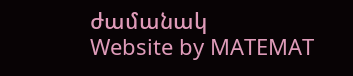ժամանակ
Website by MATEMAT